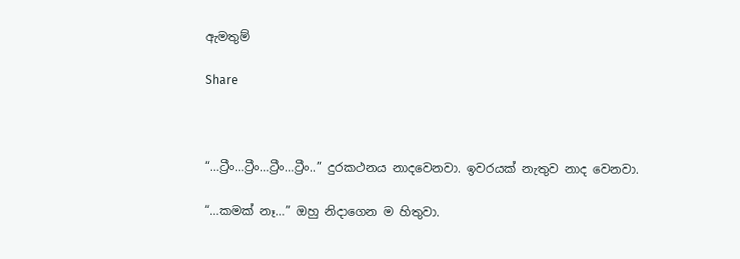ඇමතුම්

Share



“…ට්‍රීං…ට්‍රීං…ට්‍රීං…ට්‍රීං..” දුරකථනය නාදවෙනවා. ඉවරයක් නැතුව නාද වෙනවා.

“…කමක් නෑ…” ඔහු නිදාගෙන ම හිතුවා.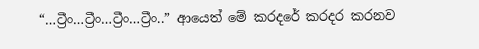“…ට්‍රීං…ට්‍රීං…ට්‍රීං…ට්‍රීං..” ආයෙත් මේ කරදරේ කරදර කරනව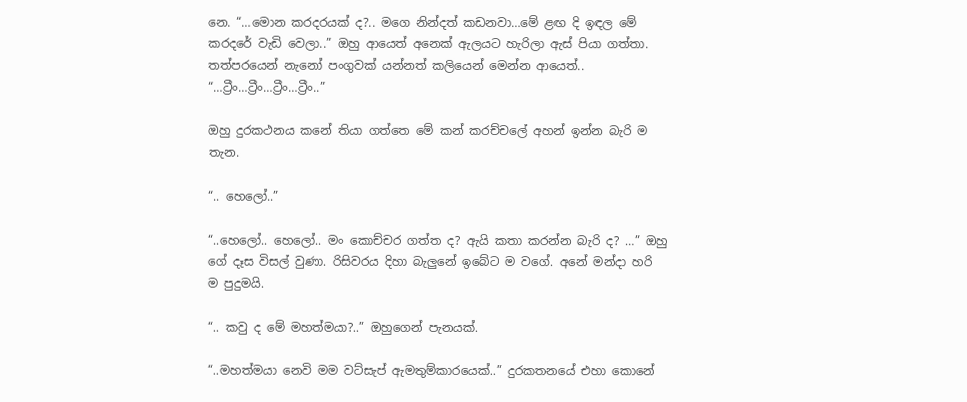නෙ. “…මොන කරදරයක් ද?.. මගෙ නින්දත් කඩනවා…මේ ළඟ දි ඉඳල මේ කරදරේ වැඩි වෙලා..” ඔහු ආයෙත් අනෙක් ඇලයට හැරිලා ඇස් පියා ගත්තා. තත්පරයෙන් නැනෝ පංගුවක් යන්නත් කලියෙන් මෙන්න ආයෙත්.. “…ට්‍රීං…ට්‍රීං…ට්‍රීං…ට්‍රීං..”

ඔහු දුරකථනය කනේ තියා ගත්තෙ මේ කන් කරච්චලේ අහන් ඉන්න බැරි ම තැන.

“.. හෙලෝ..”

“..හෙලෝ.. හෙලෝ.. මං කොච්චර ගත්ත ද? ඇයි කතා කරන්න බැරි ද? …” ඔහු ගේ දෑස විසල් වුණා. රිසිවරය දිහා බැලුනේ ඉබේට ම වගේ. අනේ මන්දා හරි ම පුදුමයි.

“.. කවු ද මේ මහත්මයා?..” ඔහුගෙන් පැනයක්.

“..මහත්මයා නෙවි මම වට්සැප් ඇමතුම්කාරයෙක්..” දුරකතනයේ එහා කොනේ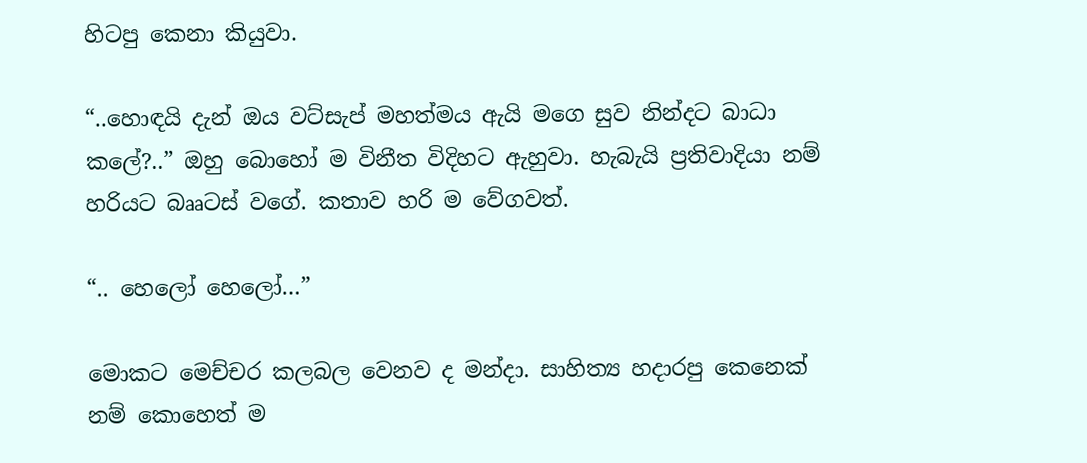හිටපු කෙනා කියුවා.

“..හොඳයි දැන් ඔය වට්සැප් මහත්මය ඇයි මගෙ සුව නින්දට බාධා කලේ?..” ඔහු බොහෝ ම විනීත විදිහට ඇහුවා. හැබැයි ප්‍රතිවාදියා නම් හරියට බෲටස් වගේ. කතාව හරි ම වේගවත්.

“.. හෙලෝ හෙලෝ…”

මොකට මෙච්චර කලබල වෙනව ද මන්දා. සාහිත්‍ය හදාරපු කෙනෙක් නම් කොහෙත් ම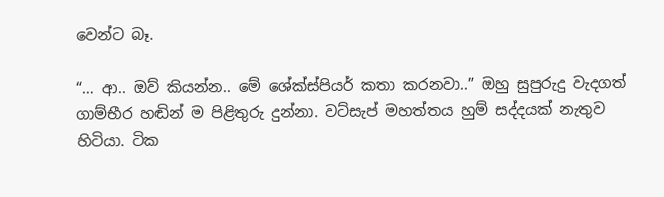වෙන්ට බෑ.

“… ආ.. ඔව් කියන්න.. මේ ශේක්ස්පියර් කතා කරනවා..” ඔහු සුපුරුදු වැදගත් ගාම්භීර හඬින් ම පිළිතුරු දුන්නා. වට්සැප් මහත්තය හුම් සද්දයක් නැතුව හිටියා. ටික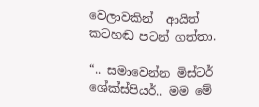වෙලාවකින්  ආයිත් කටහඬ පටන් ගත්තා.

“.. සමාවෙන්න මිස්ටර් ශේක්ස්පියර්.. මම මේ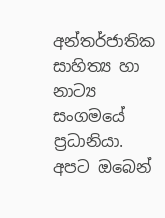අන්තර්ජාතික සාහිත්‍ය හා නාට්‍ය සංගමයේ ප්‍රධානියා. අපට ඔබෙන්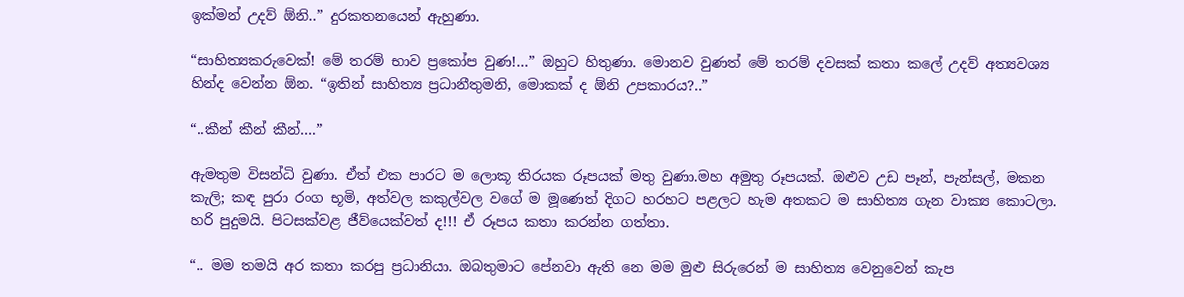ඉක්මන් උදව් ඕනි..” දුරකතනයෙන් ඇහුණා.

“සාහිත්‍යකරුවෙක්! මේ තරම් භාව ප්‍රකෝප වුණ!…” ඔහුට හිතුණා. මොනව වුණත් මේ තරම් දවසක් කතා කලේ උදව් අත්‍යවශ්‍ය හින්ද වෙන්න ඕන. “ඉතින් සාහිත්‍ය ප්‍රධානීතුමනි, මොකක් ද ඕනි උපකාරය?..”

“..කීන් කීන් කීන්….”

ඇමතුම විසන්ධි වුණා. ඒත් එක පාරට ම ලොකූ තිරයක රූපයක් මතු වුණා.මහ අමුතු රූපයක්. ඔළුව උඩ පෑන්, පැන්සල්, මකන කැලි; කඳ පුරා රංග භූමි, අත්වල කකුල්වල වගේ ම මූණෙත් දිගට හරහට පළලට හැම අතකට ම සාහිත්‍ය ගැන වාක්‍ය කොටලා. හරි පුදුමයි. පිටසක්වළ ජීව්යෙක්වත් ද!!! ඒ රූපය කතා කරන්න ගත්තා.

“.. මම තමයි අර කතා කරපු ප්‍රධානියා. ඔබතුමාට පේනවා ඇති නෙ මම මුළු සිරුරෙන් ම සාහිත්‍ය වෙනුවෙන් කැප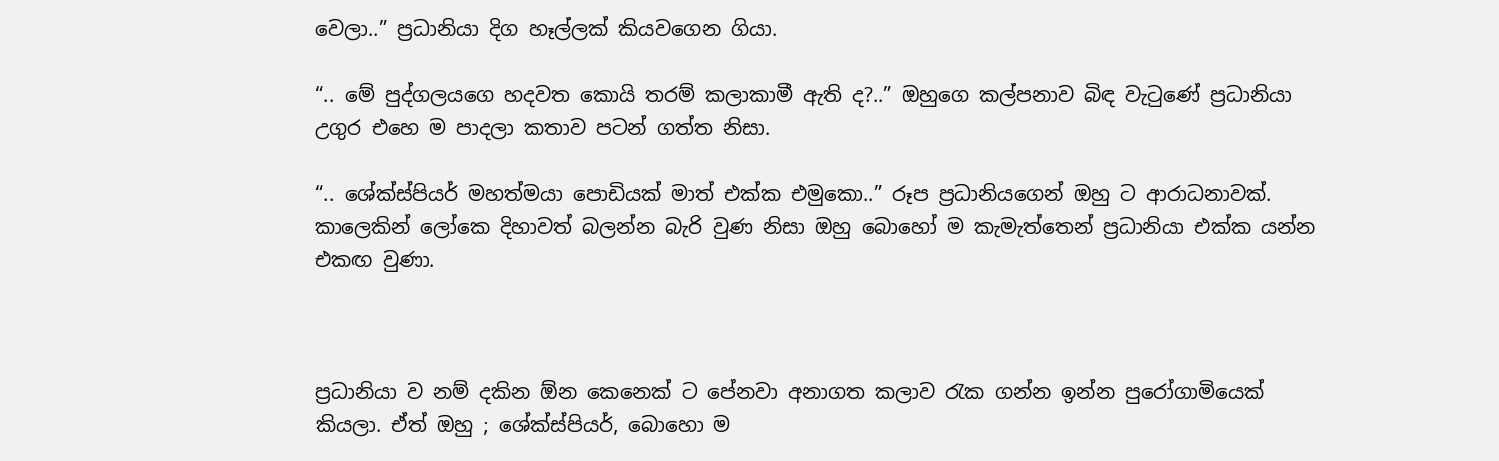වෙලා..” ප්‍රධානියා දිග හෑල්ලක් කියවගෙන ගියා.

“.. මේ පුද්ගලයගෙ හදවත කොයි තරම් කලාකාමී ඇති ද?..” ඔහුගෙ කල්පනාව බිඳ වැටුණේ ප්‍රධානියා උගුර එහෙ ම පාදලා කතාව පටන් ගත්ත නිසා.

“.. ශේක්ස්පියර් මහත්මයා පොඩියක් මාත් එක්ක එමුකො..” රූප ප්‍රධානියගෙන් ඔහු ට ආරාධනාවක්. කාලෙකින් ලෝකෙ දිහාවත් බලන්න බැරි වුණ නිසා ඔහු බොහෝ ම කැමැත්තෙන් ප්‍රධානියා එක්ක යන්න එකඟ වුණා.



ප්‍රධානියා ව නම් දකින ඕන කෙනෙක් ට පේනවා අනාගත කලාව රැක ගන්න ඉන්න පුරෝගාමියෙක් කියලා. ඒත් ඔහු ; ශේක්ස්පියර්, බොහො ම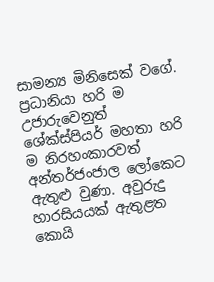සාමන්‍ය මිනිසෙක් වගේ. ප්‍රධානියා හරි ම උජාරුවෙනුත් ශේක්ස්පියර් මහතා හරි ම නිරහංකාරවත් අන්තර්ජංජාල ලෝකෙට ඇතුළු වුණා. අවුරුදු හාරසියයක් ඇතුළත කොයි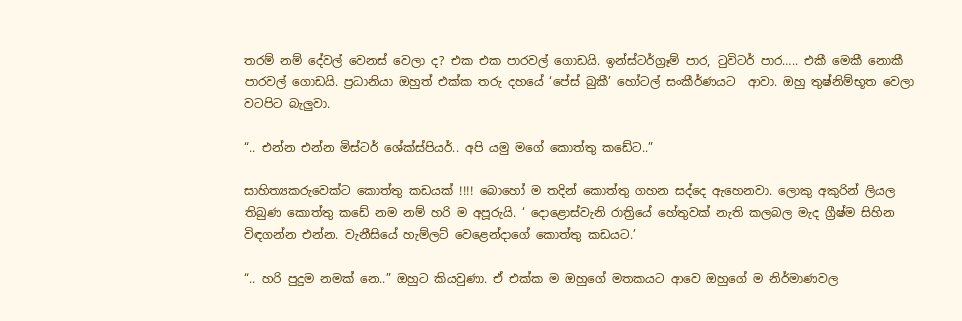තරම් නම් දේවල් වෙනස් වෙලා ද? එක එක පාරවල් ගොඩයි. ඉන්ස්ටර්ග්‍රෑම් පාර, ටුවිටර් පාර….. එකී මෙකී නොකී පාරවල් ගොඩයි. ප්‍රධානියා ඔහුත් එක්ක තරු දහයේ ‘පේස් බුකී’ හෝටල් සංකීර්ණයට  ආවා. ඔහු තුෂ්නිම්භූත වෙලා වටපිට බැලුවා.

“.. එන්න එන්න මිස්ටර් ශේක්ස්පියර්.. අපි යමු මගේ කොත්තු කඩේට..”

සාහිත්‍යකරුවෙක්ට කොත්තු කඩයක් !!!! බොහෝ ම තදින් කොත්තු ගහන සද්දෙ ඇහෙනවා. ලොකු අකුරින් ලියල තිබුණ කොත්තු කඩේ නම නම් හරි ම අපූරුයි. ‘ දොළොස්වැනි රාත්‍රියේ හේතුවක් නැති කලබල මැද ග්‍රීෂ්ම සිහින විඳගන්න එන්න. වැනීසියේ හැම්ලට් වෙළෙන්දාගේ කොත්තු කඩයට.’

“.. හරි පුදුම නමක් නෙ..” ඔහුට කියවුණා. ඒ එක්ක ම ඔහුගේ මතකයට ආවෙ ඔහුගේ ම නිර්මාණවල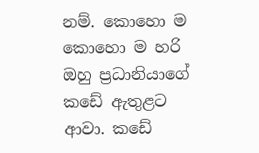නම්. කොහො ම කොහො ම හරි ඔහු ප්‍රධානියාගේ කඩේ ඇතුළට ආවා. කඩේ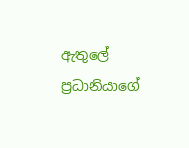ඇතුලේ ප්‍රධානියාගේ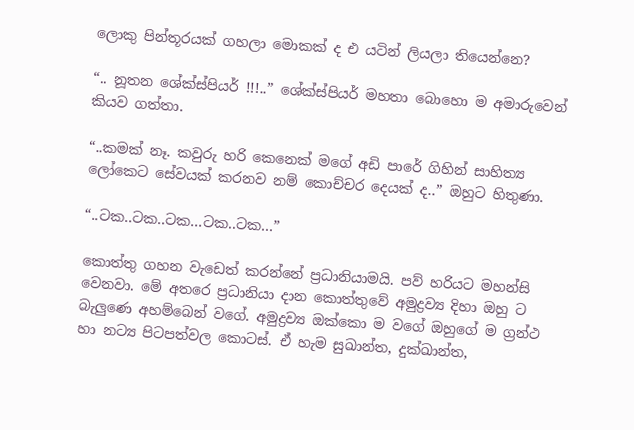ලොකු පින්තූරයක් ගහලා මොකක් ද එ යටින් ලියලා තියෙන්නෙ?

“.. නූතන ශේක්ස්පියර් !!!..” ශේක්ස්පියර් මහතා බොහො ම අමාරුවෙන් කියව ගත්තා.

“..කමක් නෑ. කවුරු හරි කෙනෙක් මගේ අඩි පාරේ ගිහින් සාහිත්‍ය ලෝකෙට සේවයක් කරනව නම් කොච්චර දෙයක් ද..” ඔහුට හිතුණා.

“..ටක..ටක..ටක…ටක..ටක…”

කොත්තු ගහන වැඩෙත් කරන්නේ ප්‍රධානියාමයි. පව් හරියට මහන්සි වෙනවා. මේ අතරෙ ප්‍රධානියා දාන කොත්තුවේ අමුද්‍රව්‍ය දිහා ඔහු ට බැලුණෙ අහම්බෙන් වගේ. අමුද්‍රව්‍ය ඔක්කො ම වගේ ඔහුගේ ම ග්‍රන්ථ හා නට්‍ය පිටපත්වල කොටස්. ඒ හැම සුඛාන්ත, දුක්ඛාන්ත,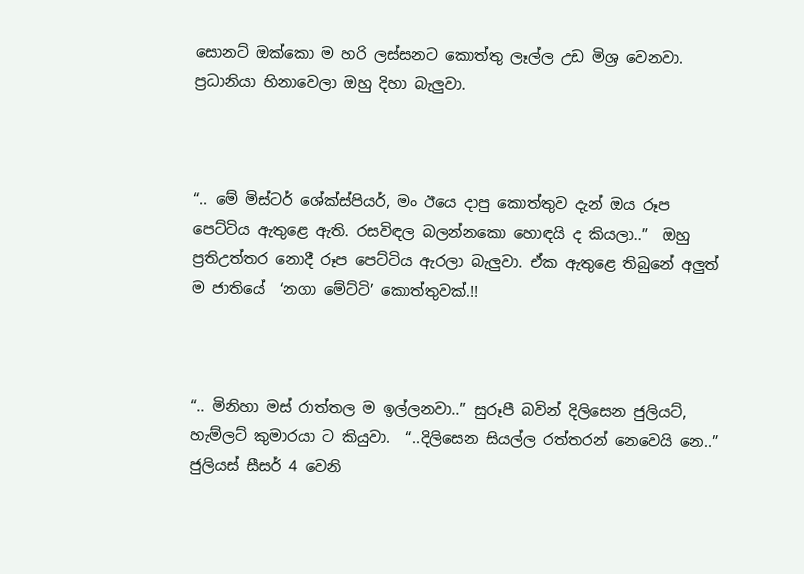සොනට් ඔක්කො ම හරි ලස්සනට කොත්තු ලෑල්ල උඩ මිශ්‍ර වෙනවා. ප්‍රධානියා හිනාවෙලා ඔහු දිහා බැලුවා.



“.. මේ මිස්ටර් ශේක්ස්පියර්, මං ඊයෙ දාපු කොත්තුව දැන් ඔය රූප පෙට්ටිය ඇතුළෙ ඇති. රසවිඳල බලන්නකො හොඳයි ද කියලා..”  ඔහු ප්‍රතිඋත්තර නොදී රූප පෙට්ටිය ඇරලා බැලුවා. ඒක ඇතුළෙ තිබුනේ අලුත් ම ජාතියේ  ‘නගා මේට්ටි’ කොත්තුවක්.!!



“.. මිනිහා මස් රාත්තල ම ඉල්ලනවා..” සුරූපී බවින් දිලිසෙන ජුලියට්, හැම්ලට් කුමාරයා ට කියුවා.  “..දිලිසෙන සියල්ල රත්තරන් නෙවෙයි නෙ..” ජුලියස් සීසර් 4 වෙනි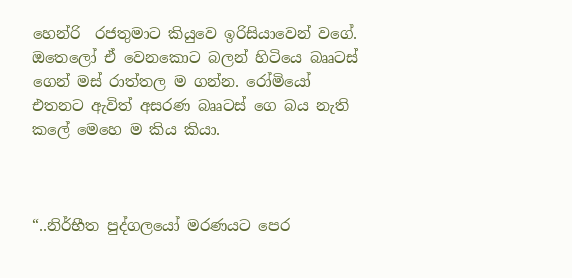හෙන්රි  රජතුමාට කියුවෙ ඉරිසියාවෙන් වගේ. ඔතෙලෝ ඒ වෙනකොට බලන් හිටියෙ බෲටස් ගෙන් මස් රාත්තල ම ගන්න. රෝමියෝ එතනට ඇවිත් අසරණ බෲටස් ගෙ බය නැති කලේ මෙහෙ ම කිය කියා.



“..නිර්භීත පුද්ගලයෝ මරණයට පෙර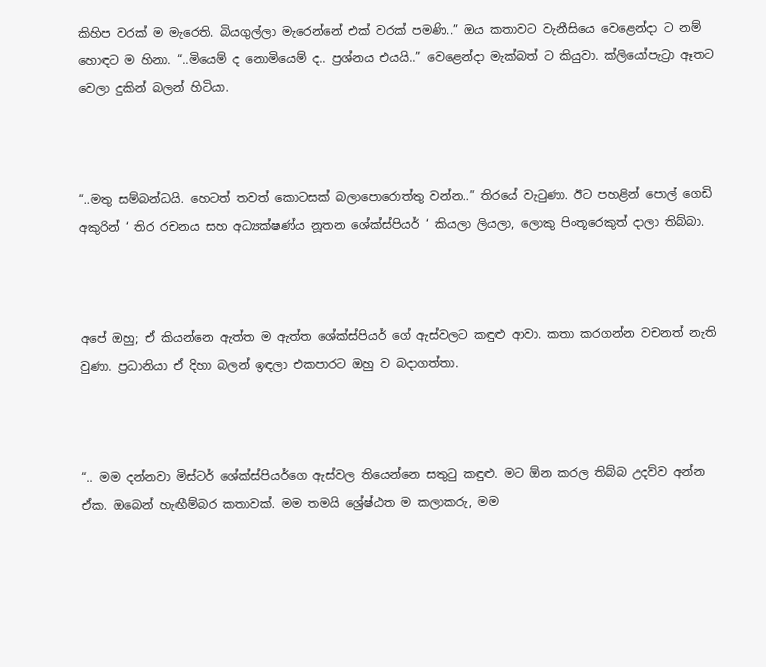කිහිප වරක් ම මැරෙති. බියගුල්ලා මැරෙන්නේ එක් වරක් පමණි..” ඔය කතාවට වැනීසියෙ වෙළෙන්දා ට නම් හොඳට ම හිනා. “..මියෙම් ද නොමියෙම් ද.. ප්‍රශ්නය එයයි..” වෙළෙන්දා මැක්බත් ට කියුවා. ක්ලියෝපැට්‍රා ඈතට වෙලා දුකින් බලන් හිටියා.



“..මතු සම්බන්ධයි. හෙටත් තවත් කොටසක් බලාපොරොත්තු වන්න..” තිරයේ වැටුණා. ඊට පහළින් පොල් ගෙඩි අකුරින් ‘ තිර රචනය සහ අධ්‍යක්ෂණ්ය නූතන ශේක්ස්පියර් ‘ කියලා ලියලා, ලොකු පිංතූරෙකුත් දාලා තිබ්බා.



අපේ ඔහු; ඒ කියන්නෙ ඇත්ත ම ඇත්ත ශේක්ස්පියර් ගේ ඇස්වලට කඳුළු ආවා. කතා කරගන්න වචනත් නැති වුණා. ප්‍රධානියා ඒ දිහා බලන් ඉඳලා එකපාරට ඔහු ව බදාගත්තා.



“.. මම දන්නවා මිස්ටර් ශේක්ස්පියර්ගෙ ඇස්වල තියෙන්නෙ සතුටු කඳුළු. මට ඕන කරල තිබ්බ උදව්ව අන්න ඒක. ඔබෙන් හැඟීම්බර කතාවක්. මම තමයි ශ්‍රේෂ්ඨත ම කලාකරු, මම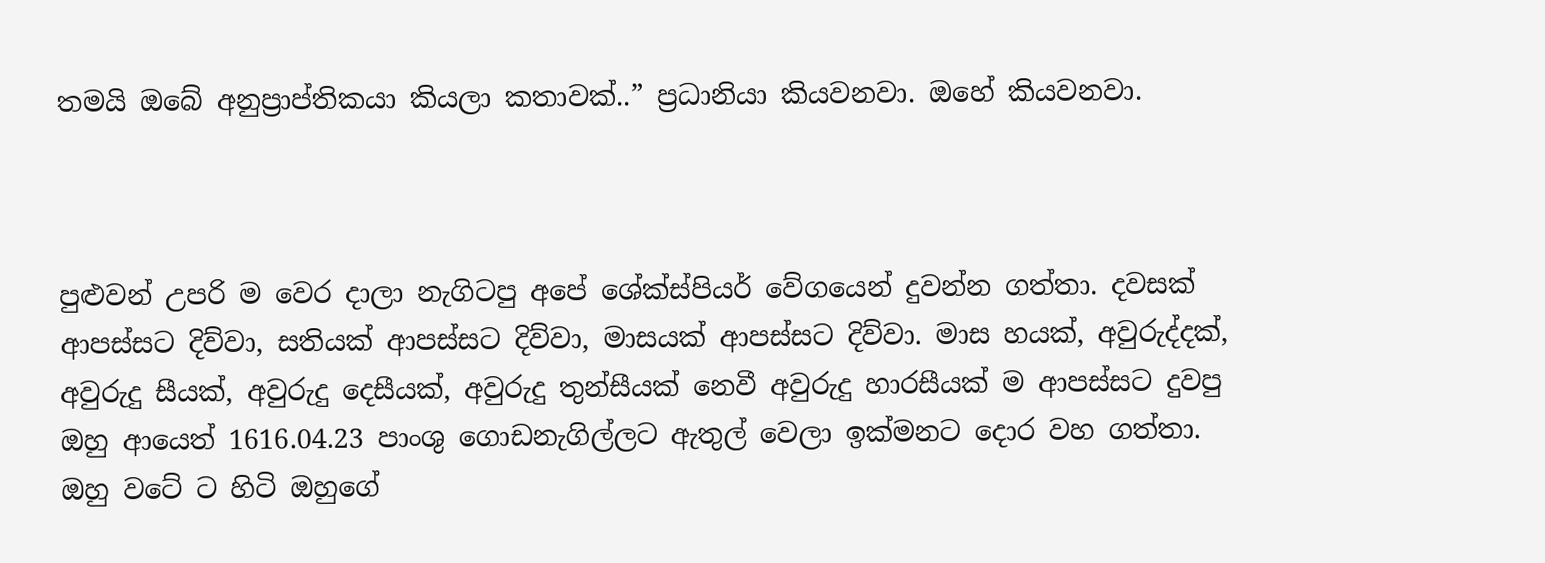තමයි ඔබේ අනුප්‍රාප්තිකයා කියලා කතාවක්..” ප්‍රධානියා කියවනවා. ඔහේ කියවනවා.



පුළුවන් උපරි ම වෙර දාලා නැගිටපු අපේ ශේක්ස්පියර් වේගයෙන් දුවන්න ගත්තා. දවසක් ආපස්සට දිව්වා, සතියක් ආපස්සට දිව්වා, මාසයක් ආපස්සට දිව්වා. මාස හයක්, අවුරුද්දක්, අවුරුදු සීයක්, අවුරුදු දෙසීයක්, අවුරුදු තුන්සීයක් නෙවී අවුරුදු හාරසීයක් ම ආපස්සට දුවපු ඔහු ආයෙත් 1616.04.23 පාංශු ගොඩනැගිල්ලට ඇතුල් වෙලා ඉක්මනට දොර වහ ගත්තා. ඔහු වටේ ට හිටි ඔහුගේ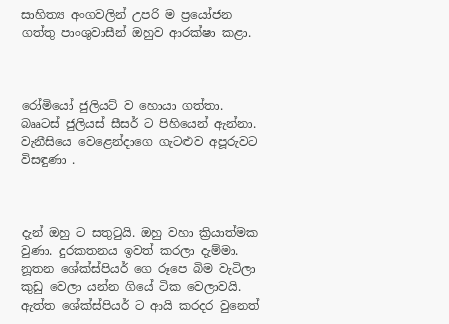සාහිත්‍ය අංගවලින් උපරි ම ප්‍රයෝජන ගත්තු පාංශුවාසීන් ඔහුව ආරක්ෂා කළා.



රෝමියෝ ජුලියට් ව හොයා ගත්තා. බෲටස් ජුලියස් සීසර් ට පිහියෙන් ඇන්නා. වැනීසියෙ වෙළෙන්දාගෙ ගැටළුව අපූරුවට විසඳුණා .



දැන් ඔහු ට සතුටුයි. ඔහු වහා ක්‍රියාත්මක වුණා. දුරකතනය ඉවත් කරලා දැම්මා. නූතන ශේක්ස්පියර් ගෙ රූපෙ බිම වැටිලා කුඩු වෙලා යන්න ගියේ ටික වෙලාවයි. ඇත්ත ශේක්ස්පියර් ට ආයි කරදර වුනෙත්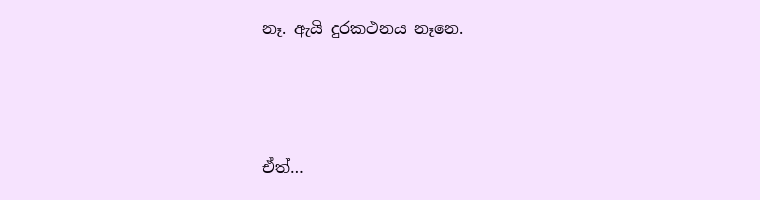නෑ. ඇයි දුරකථනය නෑනෙ.



ඒත්…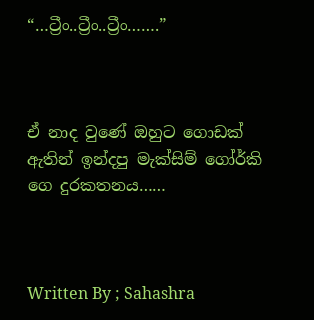“…ට්‍රීං..ට්‍රීං..ට්‍රීං…….”



ඒ නාද වුණේ ඔහුට ගොඩක් ඇතින් ඉන්දපු මැක්සිම් ගෝර්කි ගෙ දුරකතනය……



Written By ; Sahashra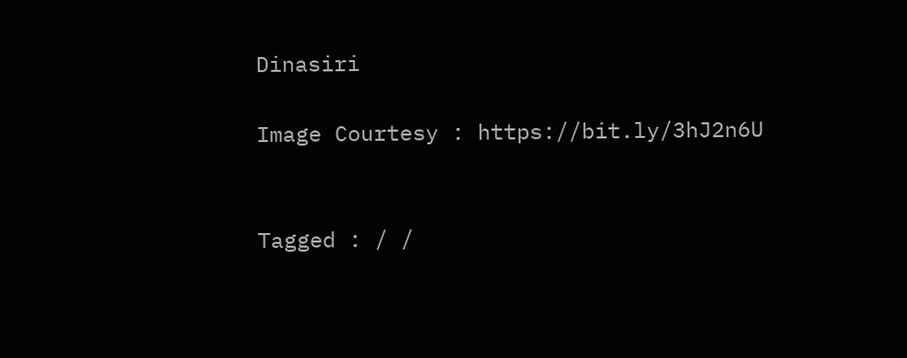Dinasiri

Image Courtesy : https://bit.ly/3hJ2n6U


Tagged : / /